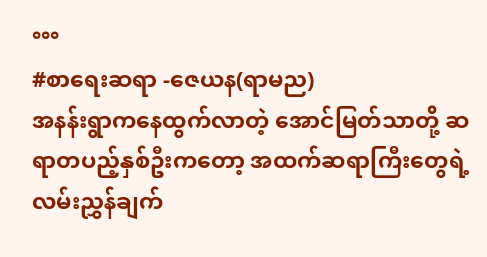°°°
#စာရေးဆရာ -ဇေယန(ရာမည)
အနန်းရွာကနေထွက်လာတဲ့ အောင်မြတ်သာတို့ ဆရာတပည့်နှစ်ဦးကတော့ အထက်ဆရာကြီးတွေရဲ့ လမ်းညွှန်ချက်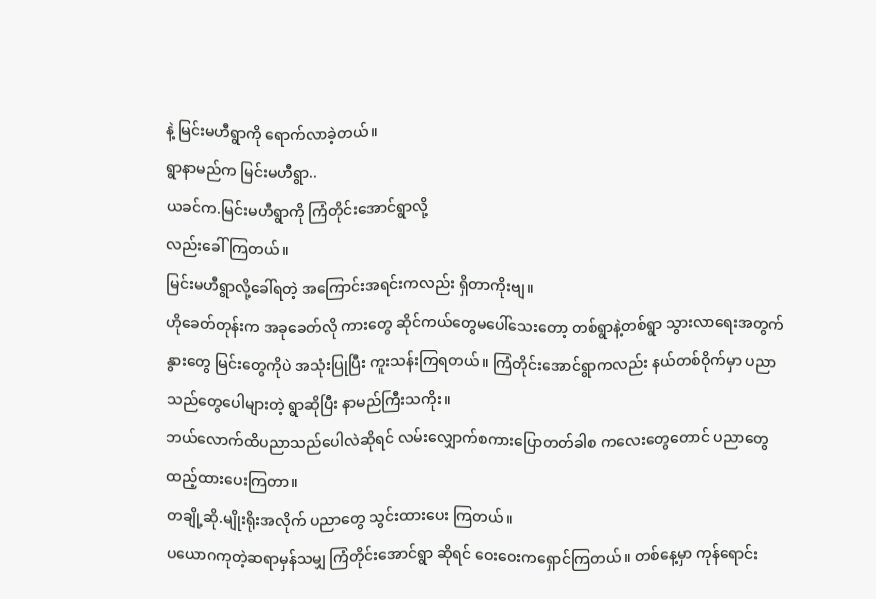နဲ့ မြင်းမဟီရွာကို ရောက်လာခဲ့တယ်။
ရွာနာမည်က မြင်းမဟီရွာ..
ယခင်က.မြင်းမဟီရွာကို ကြံတိုင်းအောင်ရွာလို့
လည်းခေါ်ကြတယ်။
မြင်းမဟီရွာလို့ခေါ်ရတဲ့ အကြောင်းအရင်းကလည်း ရှိတာကိုးဗျ။
ဟိုခေတ်တုန်းက အခုခေတ်လို ကားတွေ ဆိုင်ကယ်တွေမပေါ်သေးတော့ တစ်ရွာနဲ့တစ်ရွာ သွားလာရေးအတွက် နွားတွေ မြင်းတွေကိုပဲ အသုံးပြုပြီး ကူးသန်းကြရတယ်။ ကြံတိုင်းအောင်ရွာကလည်း နယ်တစ်ဝိုက်မှာ ပညာသည်တွေပေါများတဲ့ ရွာဆိုပြီး နာမည်ကြီးသကိုး။
ဘယ်လောက်ထိပညာသည်ပေါလဲဆိုရင် လမ်းလျှောက်စကားပြောတတ်ခါစ ကလေးတွေတောင် ပညာတွေထည့်ထားပေးကြတာ။
တချို့ဆို.မျိုးရိုးအလိုက် ပညာတွေ သွင်းထားပေး ကြတယ်။
ပယောဂကုတဲ့ဆရာမှန်သမျှ ကြံတိုင်းအောင်ရွာ ဆိုရင် ဝေးဝေးကရှောင်ကြတယ်။ တစ်နေ့မှာ ကုန်ရောင်း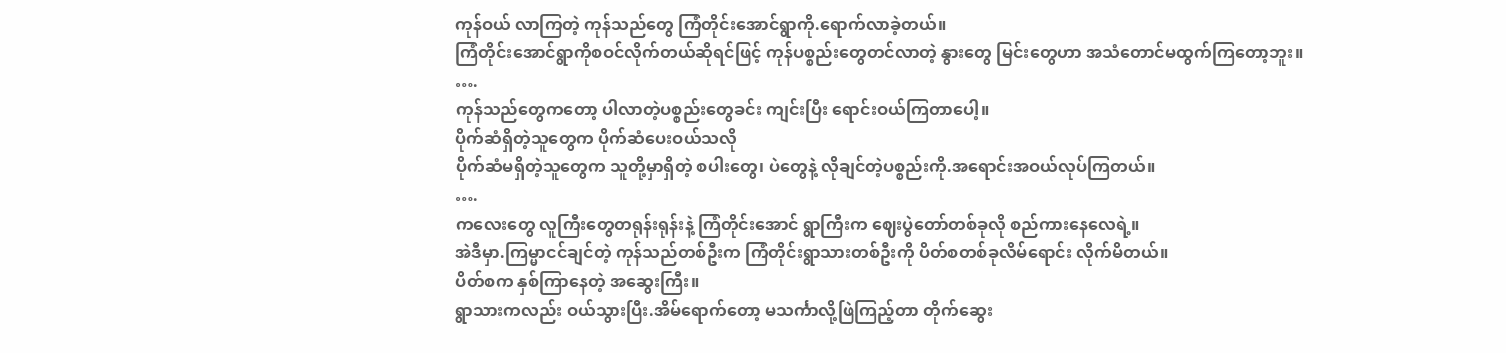ကုန်ဝယ် လာကြတဲ့ ကုန်သည်တွေ ကြံတိုင်းအောင်ရွာကို.ရောက်လာခဲ့တယ်။
ကြံတိုင်းအောင်ရွာကိုစဝင်လိုက်တယ်ဆိုရင်ဖြင့် ကုန်ပစ္စည်းတွေတင်လာတဲ့ နွားတွေ မြင်းတွေဟာ အသံတောင်မထွက်ကြတော့ဘူး။
….
ကုန်သည်တွေကတော့ ပါလာတဲ့ပစ္စည်းတွေခင်း ကျင်းပြီး ရောင်းဝယ်ကြတာပေါ့။
ပိုက်ဆံရှိတဲ့သူတွေက ပိုက်ဆံပေးဝယ်သလို
ပိုက်ဆံမရှိတဲ့သူတွေက သူတို့မှာရှိတဲ့ စပါးတွေ၊ ပဲတွေနဲ့ လိုချင်တဲ့ပစ္စည်းကို.အရောင်းအဝယ်လုပ်ကြတယ်။
….
ကလေးတွေ လူကြီးတွေတရုန်းရုန်းနဲ့ ကြံတိုင်းအောင် ရွာကြီးက ဈေးပွဲတော်တစ်ခုလို စည်ကားနေလေရဲ့။
အဲဒီမှာ.ကြမ္မာငင်ချင်တဲ့ ကုန်သည်တစ်ဦးက ကြံတိုင်းရွာသားတစ်ဦးကို ပိတ်စတစ်ခုလိမ်ရောင်း လိုက်မိတယ်။
ပိတ်စက နှစ်ကြာနေတဲ့ အဆွေးကြီး။
ရွာသားကလည်း ဝယ်သွားပြီး.အိမ်ရောက်တော့ မသင်္ကာလို့ဖြဲကြည့်တာ တိုက်ဆွေး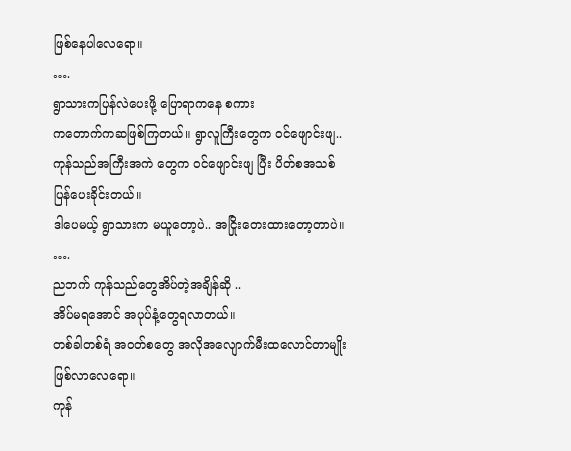ဖြစ်နေပါလေရော။
….
ရွာသားကပြန်လဲပေးဖို့ ပြောရာကနေ စကား
ကတောက်ကဆဖြစ်ကြတယ်။ ရွာလူကြီးတွေက ဝင်ဖျောင်းဖျ..ကုန်သည်အကြီးအကဲ တွေက ဝင်ဖျောင်းဖျ ပြီး ပိတ်စအသစ်ပြန်ပေးခိုင်းတယ်။
ဒါပေမယ့် ရွာသားက မယူတော့ပဲ.. အငြိုးတေးထားတော့တာပဲ။
….
ညဘက် ကုန်သည်တွေအိပ်တဲ့အချိန်ဆို ..
အိပ်မရအောင် အပုပ်နံ့တွေရလာတယ်။
တစ်ခါတစ်ရံ အဝတ်စတွေ အလိုအလျောက်မီးထလောင်တာမျိုး ဖြစ်လာလေရော။
ကုန်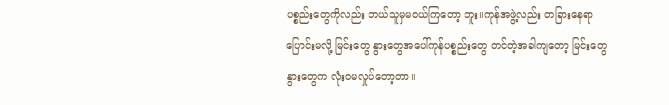ပစ္စည်းတွေကိုလည်း ဘယ်သူမှမဝယ်ကြတော့ ဘူး။ကုန်အဖွဲ့လည်း တခြားနေရာပြောင်းမလို့ မြင်းတွေ နွားတွေအပေါ်ကုန်ပစ္စည်းတွေ တင်တဲ့အခါကျတော့ မြင်းတွေနွားတွေက လုံးဝမလှုပ်တော့တာ။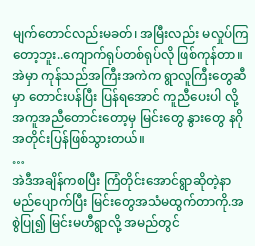မျက်တောင်လည်းမခတ်၊ အမြီးလည်း မလှုပ်ကြတော့ဘူး..ကျောက်ရုပ်တစ်ရုပ်လို ဖြစ်ကုန်တာ။
အဲမှာ ကုန်သည်အကြီးအကဲက ရွာလူကြီးတွေဆီမှာ တောင်းပန်ပြီး ပြန်ရအောင် ကူညီပေးပါ လို့ အကူအညီတောင်းတော့မှ မြင်းတွေ နွားတွေ နဂိုအတိုင်းပြန်ဖြစ်သွားတယ်။
…
အဲဒီအချိန်ကစပြီး ကြံတိုင်းအောင်ရွာဆိုတဲ့နာမည်ပျောက်ပြီး မြင်းတွေအသံမထွက်တာကို.အစွဲပြု၍ မြင်းမဟီရွာလို့ အမည်တွင်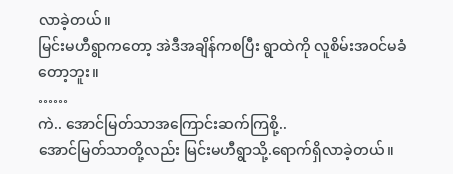လာခဲ့တယ်။
မြင်းမဟီရွာကတော့ အဲဒီအချိန်ကစပြီး ရွာထဲကို လူစိမ်းအဝင်မခံတော့ဘူး။
……
ကဲ.. အောင်မြတ်သာအကြောင်းဆက်ကြစို့..
အောင်မြတ်သာတို့လည်း မြင်းမဟီရွာသို့.ရောက်ရှိလာခဲ့တယ်။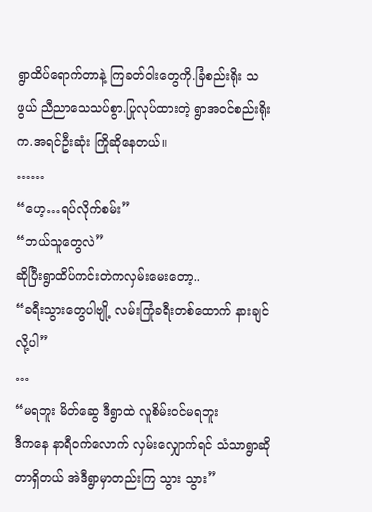ရွာထိပ်ရောက်တာနဲ့ ကြခတ်ဝါးတွေကို.ခြံစည်းရိုး သဖွယ် ညီညာသေသပ်စွာ.ပြုလုပ်ထားတဲ့ ရွာအဝင်စည်းရိုးက.အရင်ဦးဆုံး ကြိုဆိုနေတယ်။
……
“ဟေ့…ရပ်လိုက်စမ်း”
“ဘယ်သူတွေလဲ”
ဆိုပြီးရွာထိပ်ကင်းတဲကလှမ်းမေးတော့..
“ခရီးသွားတွေပါဗျို့ လမ်းကြုံခရီးတစ်ထောက် နားချင်လို့ပါ”
…
“မရဘူး မိတ်ဆွေ ဒီရွာထဲ လူစိမ်းဝင်မရဘူး
ဒီကနေ နာရီဝက်လောက် လှမ်းလျှောက်ရင် သံသာရွာဆိုတာရှိတယ် အဲဒီရွာမှာတည်းကြ သွား သွား”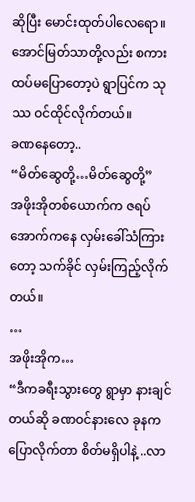ဆိုပြီး မောင်းထုတ်ပါလေရော။
အောင်မြတ်သာတို့လည်း စကားထပ်မပြောတော့ပဲ ရွာပြင်က သုဿ ဝင်ထိုင်လိုက်တယ်။
ခဏနေတော့..
“မိတ်ဆွေတို့…မိတ်ဆွေတို့”
အဖိုးအိုတစ်ယောက်က ဇရပ်အောက်ကနေ လှမ်းခေါ်သံကြားတော့ သက်ခိုင် လှမ်းကြည့်လိုက်တယ်။
…
အဖိုးအိုက…
“ဒီကခရီးသွားတွေ ရွာမှာ နားချင်တယ်ဆို ခဏဝင်နားလေ ခုနကပြောလိုက်တာ စိတ်မရှိပါနဲ့ ..လာ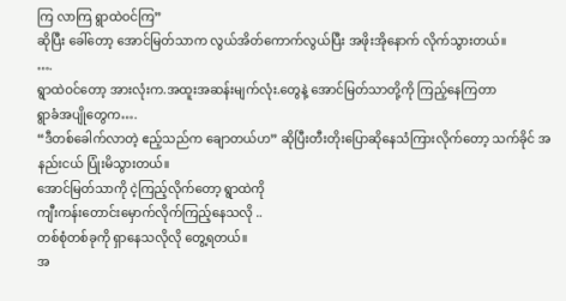ကြ လာကြ ရွာထဲဝင်ကြ”
ဆိုပြီး ခေါ်တော့ အောင်မြတ်သာက လွယ်အိတ်ကောက်လွယ်ပြီး အဖိုးအိုနောက် လိုက်သွားတယ်။
….
ရွာထဲဝင်တော့ အားလုံးက.အထူးအဆန်းမျက်လုံး.တွေနဲ့ အောင်မြတ်သာတို့ကို ကြည့်နေကြတာ
ရွာခံအပျိုတွေက….
“ဒီတစ်ခေါက်လာတဲ့ ဧည့်သည်က ချောတယ်ဟ” ဆိုပြီးတီးတိုးပြောဆိုနေသံကြားလိုက်တော့ သက်ခိုင် အနည်းငယ် ပြုံးမိသွားတယ်။
အောင်မြတ်သာကို ငဲ့ကြည့်လိုက်တော့ ရွာထဲကို
ကျီးကန်းတောင်းမှောက်လိုက်ကြည့်နေသလို ..
တစ်စုံတစ်ခုကို ရှာနေသလိုလို တွေ့ရတယ်။
အ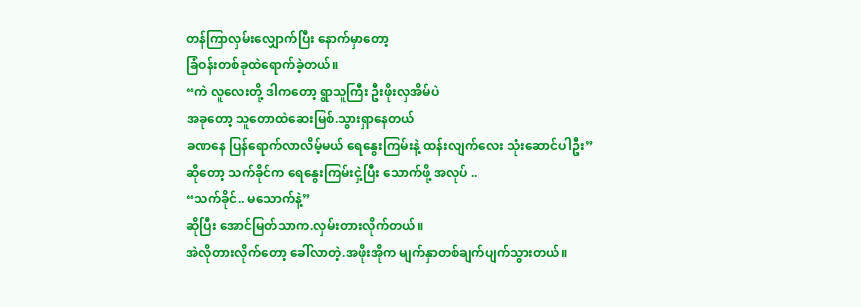တန်ကြာလှမ်းလျှောက်ပြီး နောက်မှာတော့
ခြံဝန်းတစ်ခုထဲရောက်ခဲ့တယ်။
“ကဲ လူလေးတို့ ဒါကတော့ ရွာသူကြီး ဦးဖိုးလှအိမ်ပဲ
အခုတော့ သူတောထဲဆေးမြစ်.သွားရှာနေတယ်
ခဏနေ ပြန်ရောက်လာလိမ့်မယ် ရေနွေးကြမ်းနဲ့ ထန်းလျက်လေး သုံးဆောင်ပါဦး”
ဆိုတော့ သက်ခိုင်က ရေနွေးကြမ်းငှဲ့ပြီး သောက်ဖို့ အလုပ် ..
“သက်ခိုင်.. မသောက်နဲ့”
ဆိုပြီး အောင်မြတ်သာက.လှမ်းတားလိုက်တယ်။
အဲလိုတားလိုက်တော့ ခေါ်လာတဲ့.အဖိုးအိုက မျက်နှာတစ်ချက်ပျက်သွားတယ်။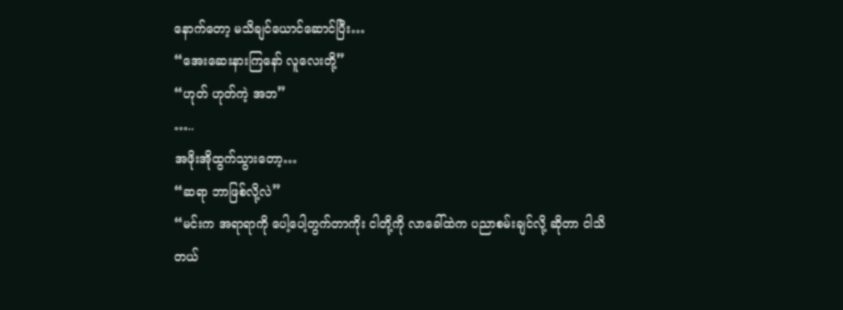နောက်တော့ မသိချင်ယောင်ဆောင်ပြီး…
“အေးဆေးနားကြနော် လူလေးတို့”
“ဟုတ် ဟုတ်ကဲ့ အဘ”
…..
အဖိုးအိုထွက်သွားတော့…
“ဆရာ ဘာဖြစ်လို့လဲ”
“မင်းက အရာရာကို ပေါ့ပေါ့တွက်တာကိုး ငါတို့ကို လာခေါ်ထဲက ပညာစမ်းချင်လို့ ဆိုတာ ငါသိတယ်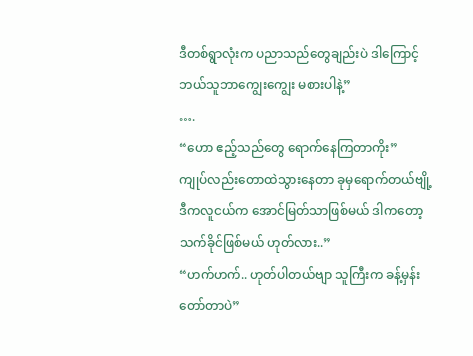ဒီတစ်ရွာလုံးက ပညာသည်တွေချည်းပဲ ဒါကြောင့် ဘယ်သူဘာကျွေးကျွေး မစားပါနဲ့”
….
“ဟော ဧည့်သည်တွေ ရောက်နေကြတာကိုး”
ကျုပ်လည်းတောထဲသွားနေတာ ခုမှရောက်တယ်ဗျို့
ဒီကလူငယ်က အောင်မြတ်သာဖြစ်မယ် ဒါကတော့ သက်ခိုင်ဖြစ်မယ် ဟုတ်လား..”
“ဟက်ဟက်.. ဟုတ်ပါတယ်ဗျာ သူကြီးက ခန့်မှန်းတော်တာပဲ”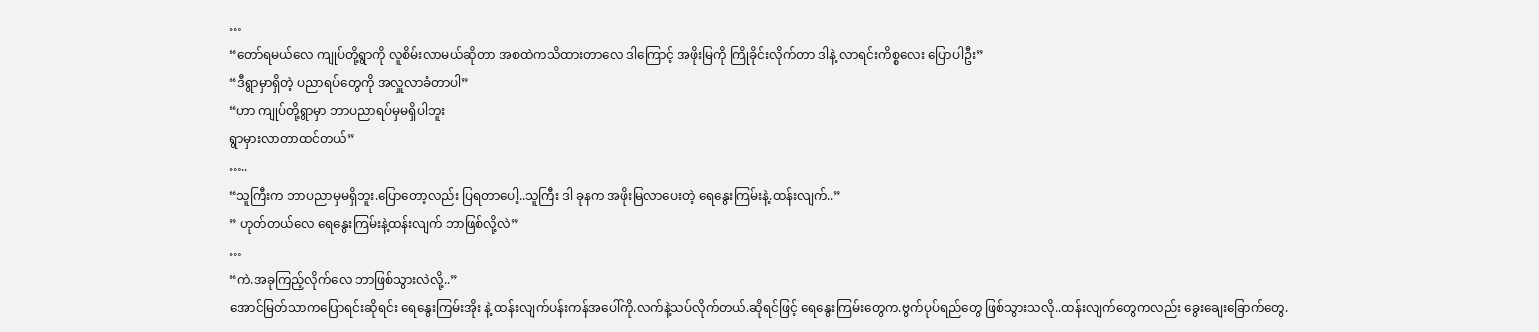…
“တော်ရမယ်လေ ကျုပ်တို့ရွာကို လူစိမ်းလာမယ်ဆိုတာ အစထဲကသိထားတာလေ ဒါကြောင့် အဖိုးမြကို ကြိုခိုင်းလိုက်တာ ဒါနဲ့ လာရင်းကိစ္စလေး ပြောပါဦး”
“ဒီရွာမှာရှိတဲ့ ပညာရပ်တွေကို အလှူလာခံတာပါ”
“ဟာ ကျုပ်တို့ရွာမှာ ဘာပညာရပ်မှမရှိပါဘူး
ရွာမှားလာတာထင်တယ်”
…..
“သူကြီးက ဘာပညာမှမရှိဘူး.ပြောတော့လည်း ပြရတာပေါ့..သူကြီး ဒါ ခုနက အဖိုးမြလာပေးတဲ့ ရေနွေးကြမ်းနဲ့.ထန်းလျက်..”
” ဟုတ်တယ်လေ ရေနွေးကြမ်းနဲ့ထန်းလျက် ဘာဖြစ်လို့လဲ”
…
“ကဲ.အခုကြည့်လိုက်လေ ဘာဖြစ်သွားလဲလို့..”
အောင်မြတ်သာကပြောရင်းဆိုရင်း ရေနွေးကြမ်းအိုး နဲ့ ထန်းလျက်ပန်းကန်အပေါ်ကို.လက်နဲ့သပ်လိုက်တယ်.ဆိုရင်ဖြင့် ရေနွေးကြမ်းတွေက.ဗွက်ပုပ်ရည်တွေ ဖြစ်သွားသလို..ထန်းလျက်တွေကလည်း ခွေးချေးခြောက်တွေ.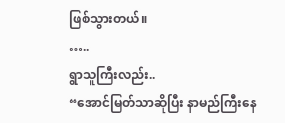ဖြစ်သွားတယ်။
…..
ရွာသူကြီးလည်း..
“အောင်မြတ်သာဆိုပြီး နာမည်ကြီးနေ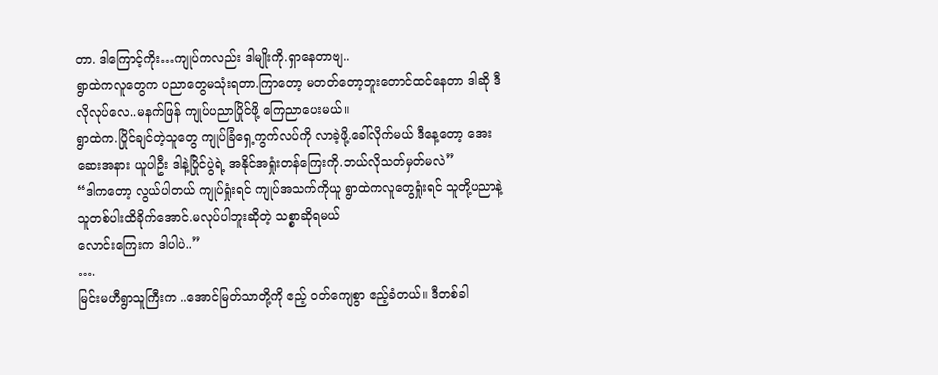တာ. ဒါကြောင့်ကိုး…ကျုပ်ကလည်း ဒါမျိုးကို.ရှာနေတာဗျ..
ရွာထဲကလူတွေက ပညာတွေမသုံးရတာ.ကြာတော့ မတတ်တော့ဘူးတောင်ထင်နေတာ ဒါဆို ဒီလိုလုပ်လေ..မနက်ဖြန် ကျုပ်ပညာပြိုင်ဖို့ ကြေညာပေးမယ်။
ရွာထဲက.ပြိုင်ချင်တဲ့သူတွေ ကျုပ်ခြံရှေ့ကွက်လပ်ကို လာခဲ့ဖို့.ခေါ်လိုက်မယ် ဒီနေ့တော့ အေးဆေးအနား ယူပါဦး ဒါနဲ့ပြိုင်ပွဲရဲ့ အနိုင်အရှုံးတန်ကြေးကို.ဘယ်လိုသတ်မှတ်မလဲ”
“ဒါကတော့ လွယ်ပါတယ် ကျုပ်ရှုံးရင် ကျုပ်အသက်ကိုယူ ရွာထဲကလူတွေရှုံးရင် သူတို့ပညာနဲ့ သူတစ်ပါးထိခိုက်အောင်.မလုပ်ပါဘူးဆိုတဲ့ သစ္စာဆိုရမယ်
လောင်းကြေးက ဒါပါပဲ..”
….
မြင်းမဟီရွာသူကြီးက ..အောင်မြတ်သာတို့ကို ဧည့် ဝတ်ကျေစွာ ဧည့်ခံတယ်။ ဒီတစ်ခါ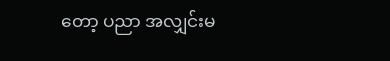တော့ ပညာ အလျှင်းမ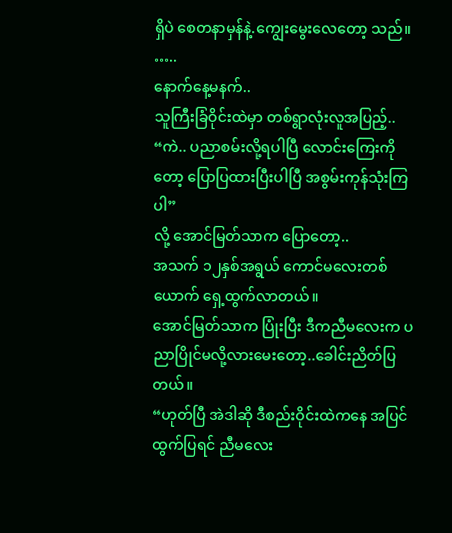ရှိပဲ စေတနာမှန်နဲ့.ကျွေးမွေးလေတော့ သည်။
…..
နောက်နေ့မနက်..
သူကြီးခြံဝိုင်းထဲမှာ တစ်ရွာလုံးလူအပြည့်..
“ကဲ.. ပညာစမ်းလို့ရပါပြီ လောင်းကြေးကိုတော့ ပြောပြထားပြီးပါပြီ အစွမ်းကုန်သုံးကြပါ”
လို့ အောင်မြတ်သာက ပြောတော့..
အသက် ၁၂နှစ်အရွယ် ကောင်မလေးတစ်ယောက် ရှေ့ထွက်လာတယ်။
အောင်မြတ်သာက ပြုံးပြီး ဒီကညီမလေးက ပညာပြိုင်မလို့လားမေးတော့..ခေါင်းညိတ်ပြတယ်။
“ဟုတ်ပြီ အဲဒါဆို ဒီစည်းဝိုင်းထဲကနေ အပြင်ထွက်ပြရင် ညီမလေး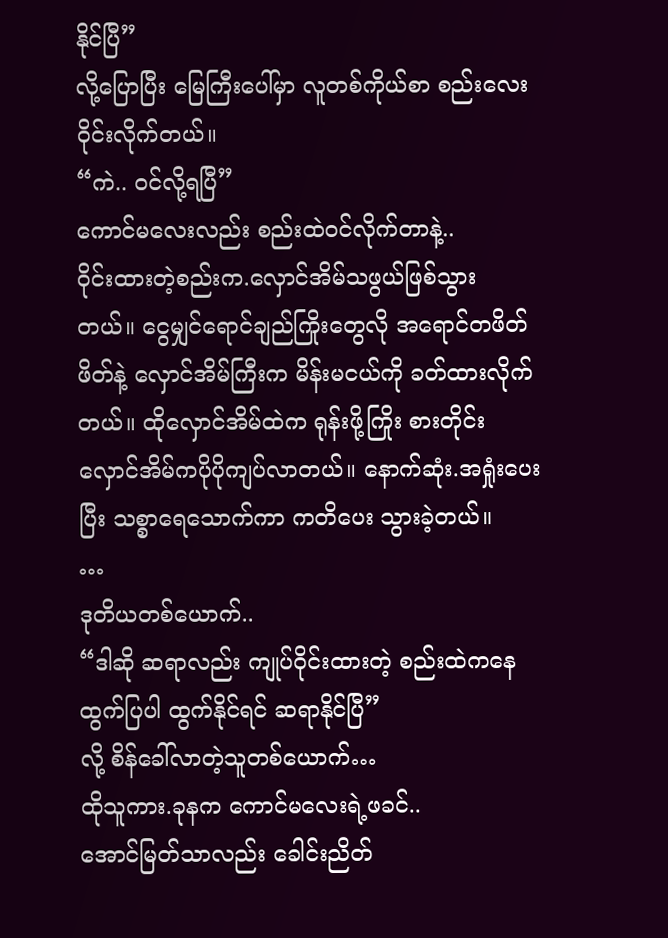နိုင်ပြီ”
လို့ပြောပြီး မြေကြီးပေါ်မှာ လူတစ်ကိုယ်စာ စည်းလေးဝိုင်းလိုက်တယ်။
“ကဲ.. ဝင်လို့ရပြီ”
ကောင်မလေးလည်း စည်းထဲဝင်လိုက်တာနဲ့..
ဝိုင်းထားတဲ့စည်းက.လှောင်အိမ်သဖွယ်ဖြစ်သွား တယ်။ ငွေမျှင်ရောင်ချည်ကြိုးတွေလို အရောင်တဖိတ်ဖိတ်နဲ့ လှောင်အိမ်ကြီးက မိန်းမငယ်ကို ခတ်ထားလိုက်တယ်။ ထိုလှောင်အိမ်ထဲက ရုန်းဖို့ကြိုး စားတိုင်း လှောင်အိမ်ကပိုပိုကျပ်လာတယ်။ နောက်ဆုံး.အရှုံးပေးပြီး သစ္စာရေသောက်ကာ ကတိပေး သွားခဲ့တယ်။
…
ဒုတိယတစ်ယောက်..
“ဒါဆို ဆရာလည်း ကျုပ်ဝိုင်းထားတဲ့ စည်းထဲကနေ ထွက်ပြပါ ထွက်နိုင်ရင် ဆရာနိုင်ပြီ”
လို့ စိန်ခေါ်လာတဲ့သူတစ်ယောက်…
ထိုသူကား.ခုနက ကောင်မလေးရဲ့ဖခင်..
အောင်မြတ်သာလည်း ခေါင်းညိတ်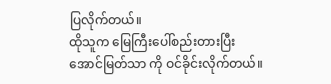ပြလိုက်တယ်။
ထိုသူက မြေကြီးပေါ်စည်းတားပြီး အောင်မြတ်သာ ကို ဝင်ခိုင်းလိုက်တယ်။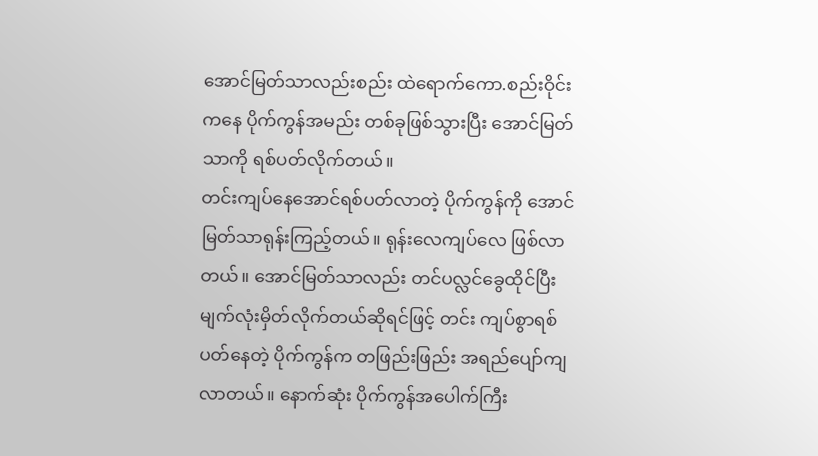အောင်မြတ်သာလည်းစည်း ထဲရောက်ကော.စည်းဝိုင်းကနေ ပိုက်ကွန်အမည်း တစ်ခုဖြစ်သွားပြီး အောင်မြတ်သာကို ရစ်ပတ်လိုက်တယ်။
တင်းကျပ်နေအောင်ရစ်ပတ်လာတဲ့ ပိုက်ကွန်ကို အောင်မြတ်သာရုန်းကြည့်တယ်။ ရုန်းလေကျပ်လေ ဖြစ်လာတယ်။ အောင်မြတ်သာလည်း တင်ပလ္လင်ခွေထိုင်ပြီး မျက်လုံးမှိတ်လိုက်တယ်ဆိုရင်ဖြင့် တင်း ကျပ်စွာရစ်ပတ်နေတဲ့ ပိုက်ကွန်က တဖြည်းဖြည်း အရည်ပျော်ကျလာတယ်။ နောက်ဆုံး ပိုက်ကွန်အပေါက်ကြီး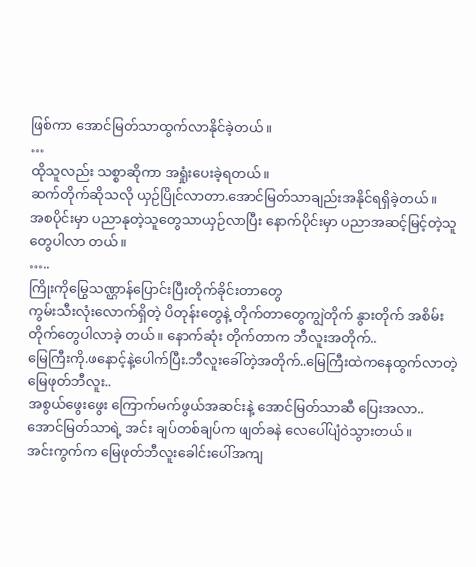ဖြစ်ကာ အောင်မြတ်သာထွက်လာနိုင်ခဲ့တယ်။
…
ထိုသူလည်း သစ္စာဆိုကာ အရှုံးပေးခဲ့ရတယ်။
ဆက်တိုက်ဆိုသလို ယှဉ်ပြိုင်လာတာ.အောင်မြတ်သာချည်းအနိုင်ရရှိခဲ့တယ်။
အစပိုင်းမှာ ပညာနုတဲ့သူတွေသာယှဉ်လာပြီး နောက်ပိုင်းမှာ ပညာအဆင့်မြင့်တဲ့သူတွေပါလာ တယ်။
…..
ကြိုးကိုမြွေသဏ္ဌာန်ပြောင်းပြီးတိုက်ခိုင်းတာတွေ
ကွမ်းသီးလုံးလောက်ရှိတဲ့ ပိတုန်းတွေနဲ့ တိုက်တာတွေကျွဲတိုက် နွားတိုက် အစိမ်းတိုက်တွေပါလာခဲ့ တယ်။ နောက်ဆုံး တိုက်တာက ဘီလူးအတိုက်..
မြေကြီးကို.ဖနောင့်နဲ့ပေါက်ပြီး.ဘီလူးခေါ်တဲ့အတိုက်..မြေကြီးထဲကနေထွက်လာတဲ့ မြေဖုတ်ဘီလူး..
အစွယ်ဖွေးဖွေး ကြောက်မက်ဖွယ်အဆင်းနဲ့ အောင်မြတ်သာဆီ ပြေးအလာ..အောင်မြတ်သာရဲ့ အင်း ချပ်တစ်ချပ်က ဖျတ်ခနဲ လေပေါ်ပျံဝဲသွားတယ်။
အင်းကွက်က မြေဖုတ်ဘီလူးခေါင်းပေါ်အကျ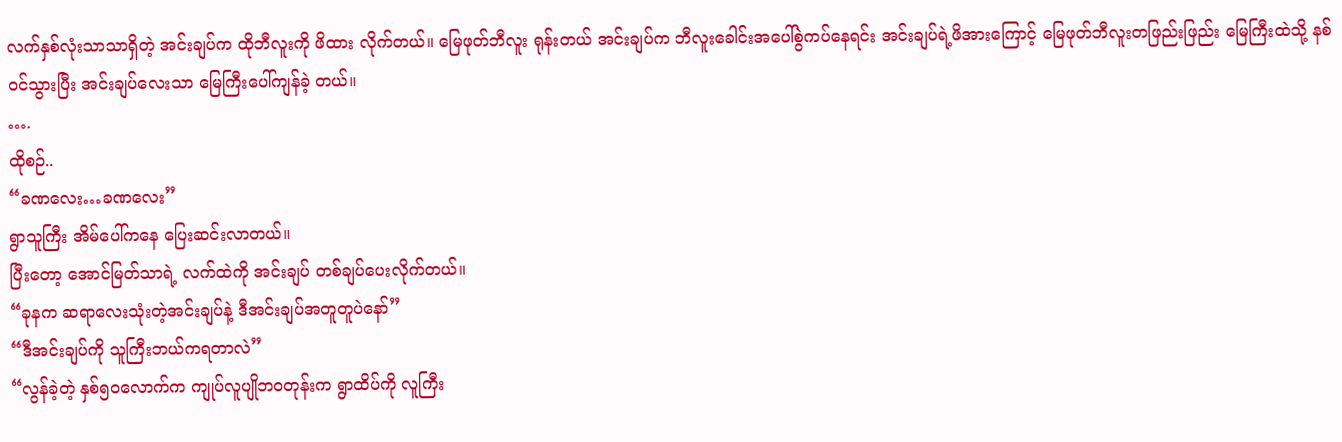လက်နှစ်လုံးသာသာရှိတဲ့ အင်းချပ်က ထိုဘီလူးကို ဖိထား လိုက်တယ်။ မြေဖုတ်ဘီလူး ရုန်းတယ် အင်းချပ်က ဘီလူးခေါင်းအပေါ်စွဲကပ်နေရင်း အင်းချပ်ရဲ့ဖိအားကြောင့် မြေဖုတ်ဘီလူးတဖြည်းဖြည်း မြေကြီးထဲသို့ နစ်ဝင်သွားပြီး အင်းချပ်လေးသာ မြေကြီးပေါ်ကျန်ခဲ့ တယ်။
….
ထိုစဉ်..
“ခဏလေး…ခဏလေး”
ရွာသူကြီး အိမ်ပေါ်ကနေ ပြေးဆင်းလာတယ်။
ပြီးတော့ အောင်မြတ်သာရဲ့ လက်ထဲကို အင်းချပ် တစ်ချပ်ပေးလိုက်တယ်။
“ခုနက ဆရာလေးသုံးတဲ့အင်းချပ်နဲ့ ဒီအင်းချပ်အတူတူပဲနော်”
“ဒီအင်းချပ်ကို သူကြီးဘယ်ကရတာလဲ”
“လွန်ခဲ့တဲ့ နှစ်၅၀လောက်က ကျုပ်လူပျိုဘဝတုန်းက ရွာထိပ်ကို လူကြီး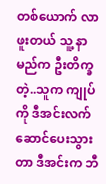တစ်ယောက် လာဖူးတယ် သူ့ နာမည်က ဦးတိက္ခတဲ့..သူက ကျုပ်ကို ဒီအင်းလက်ဆောင်ပေးသွားတာ ဒီအင်းက ဘီ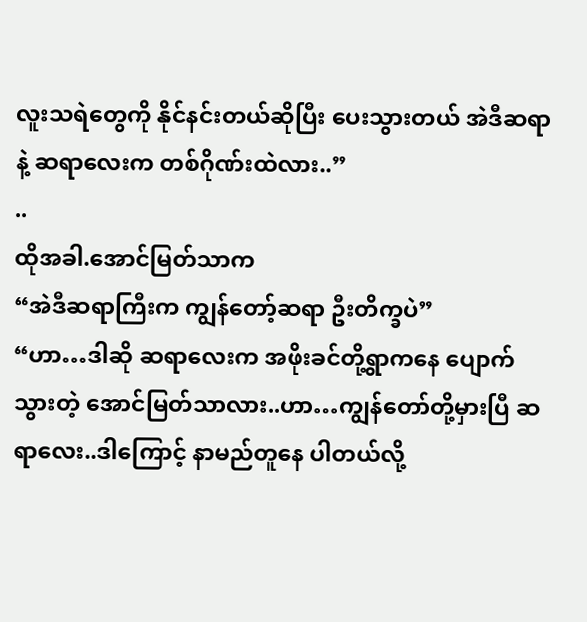လူးသရဲတွေကို နိုင်နင်းတယ်ဆိုပြီး ပေးသွားတယ် အဲဒီဆရာနဲ့ ဆရာလေးက တစ်ဂိုဏ်းထဲလား..”
..
ထိုအခါ.အောင်မြတ်သာက
“အဲဒီဆရာကြီးက ကျွန်တော့်ဆရာ ဦးတိက္ခပဲ”
“ဟာ…ဒါဆို ဆရာလေးက အဖိုးခင်တို့ရွာကနေ ပျောက်သွားတဲ့ အောင်မြတ်သာလား..ဟာ…ကျွန်တော်တို့မှားပြီ ဆရာလေး..ဒါကြောင့် နာမည်တူနေ ပါတယ်လို့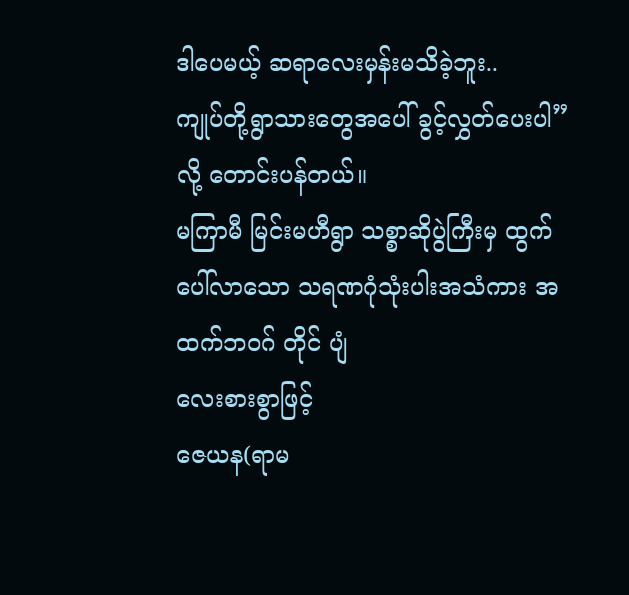ဒါပေမယ့် ဆရာလေးမှန်းမသိခဲ့ဘူး..
ကျုပ်တို့ရွာသားတွေအပေါ် ခွင့်လွှတ်ပေးပါ”
လို့ တောင်းပန်တယ်။
မကြာမီ မြင်းမဟီရွာ သစ္စာဆိုပွဲကြီးမှ ထွက်ပေါ်လာသော သရဏဂုံသုံးပါးအသံကား အထက်ဘဝဂ် တိုင် ပျံ
လေးစားစွာဖြင့်
ဇေယန(ရာမ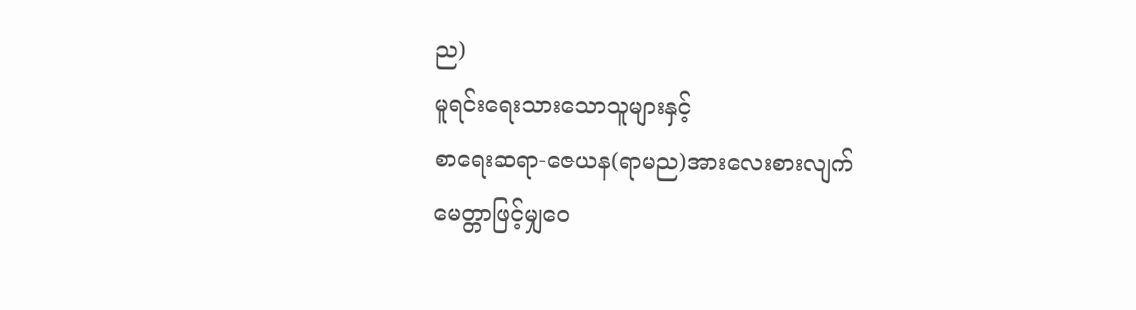ည)
မူရင်းရေးသားသောသူများနှင့်
စာရေးဆရာ-ဇေယန(ရာမည)အားလေးစားလျက်
မေတ္တာဖြင့်မျှဝေ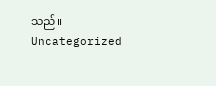သည်။
Uncategorized